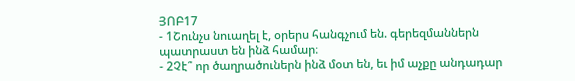ՅՈԲ17
- 1Շունչս նուաղել է, օրերս հանգչում են. գերեզմաններն պատրաստ են ինձ համար։
- 2Չէ՞ որ ծաղրածուներն ինձ մօտ են, եւ իմ աչքը անդադար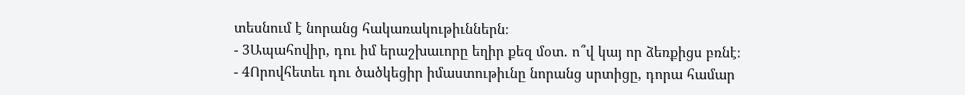տեսնում է նորանց հակառակութիւններն։
- 3Ապահովիր, դու իմ երաշխաւորը եղիր քեզ մօտ. ո՞վ կայ որ ձեռքիցս բռնէ։
- 4Որովհետեւ դու ծածկեցիր իմաստութիւնը նորանց սրտիցը, դորա համար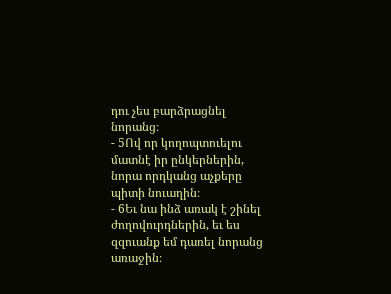դու չես բարձրացնել նորանց։
- 5Ով որ կողոպտուելու մատնէ իր ընկերներին, նորա որդկանց աչքերը պիտի նուաղին։
- 6Եւ նա ինձ առակ է շինել ժողովուրդներին, եւ ես զզուանք եմ դառել նորանց առաջին։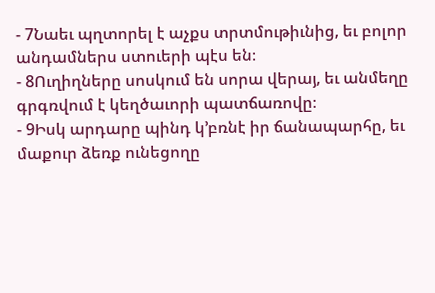- 7Նաեւ պղտորել է աչքս տրտմութիւնից, եւ բոլոր անդամներս ստուերի պէս են։
- 8Ուղիղները սոսկում են սորա վերայ, եւ անմեղը գրգռվում է կեղծաւորի պատճառովը։
- 9Իսկ արդարը պինդ կ’բռնէ իր ճանապարհը, եւ մաքուր ձեռք ունեցողը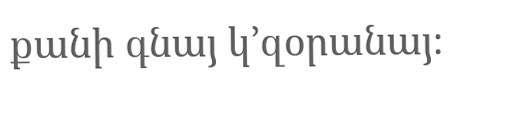քանի գնայ կ’զօրանայ։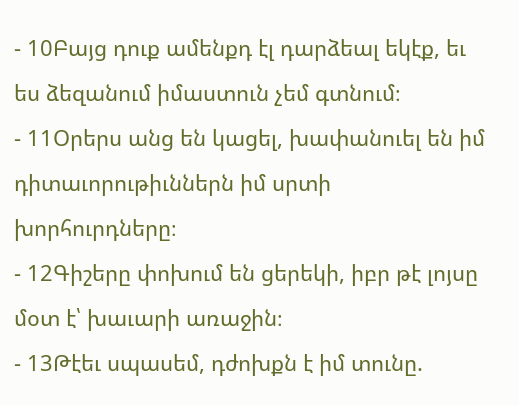- 10Բայց դուք ամենքդ էլ դարձեալ եկէք, եւ ես ձեզանում իմաստուն չեմ գտնում։
- 11Օրերս անց են կացել, խափանուել են իմ դիտաւորութիւններն իմ սրտի խորհուրդները։
- 12Գիշերը փոխում են ցերեկի, իբր թէ լոյսը մօտ է՝ խաւարի առաջին։
- 13Թէեւ սպասեմ, դժոխքն է իմ տունը.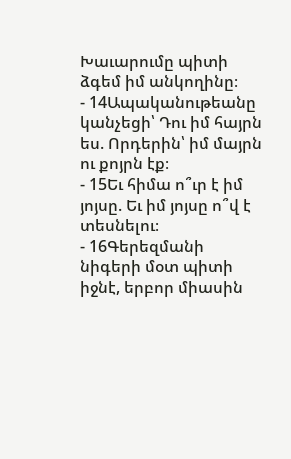Խաւարումը պիտի ձգեմ իմ անկողինը։
- 14Ապականութեանը կանչեցի՝ Դու իմ հայրն ես. Որդերին՝ իմ մայրն ու քոյրն էք։
- 15Եւ հիմա ո՞ւր է իմ յոյսը. Եւ իմ յոյսը ո՞վ է տեսնելու։
- 16Գերեզմանի նիգերի մօտ պիտի իջնէ, երբոր միասին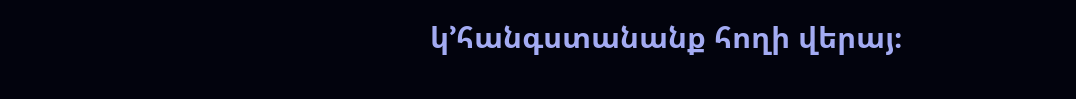կ’հանգստանանք հողի վերայ։